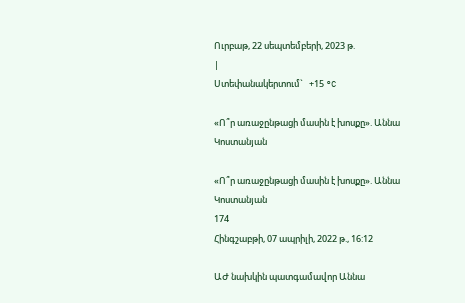Ուրբաթ, 22 սեպտեմբերի, 2023 թ.
|
Ստեփանակերտում`   +15 °C

«Ո՞ր առաջընթացի մասին է խոսքը». Աննա Կոստանյան

«Ո՞ր առաջընթացի մասին է խոսքը». Աննա Կոստանյան
174
Հինգշաբթի, 07 ապրիլի, 2022 թ., 16:12

ԱԺ նախկին պատգամավոր Աննա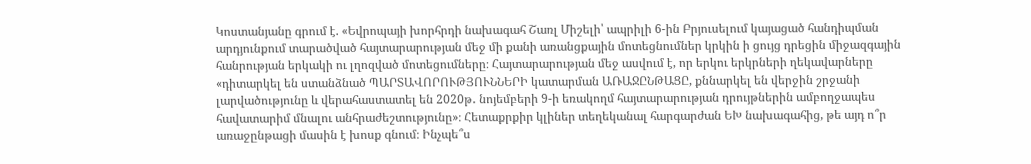Կոստանյանը գրում է. «Եվրոպայի խորհրդի նախագահ Շառլ Միշելի՝ ապրիլի 6-ին Բրյուսելում կայացած հանդիպման արդյունքում տարածված հայտարարության մեջ մի քանի առանցքային մոտեցնումներ կրկին ի ցույց դրեցին միջազգային հանրության երկակի ու լղոզված մոտեցումները։ Հայտարարության մեջ ասվում է, որ երկու երկրների ղեկավարները «դիտարկել են ստանձնած ՊԱՐՏԱՎՈՐՈՒԹՅՈՒՆՆԵՐԻ կատարման ԱՌԱՋԸՆԹԱՑԸ, քննարկել են վերջին շրջանի լարվածությունը և վերահաստատել են 2020թ․ նոյեմբերի 9-ի եռակողմ հայտարարության դրույթներին ամբողջապես հավատարիմ մնալու անհրաժեշտությունը»։ Հետաքրքիր կլիներ տեղեկանալ հարգարժան ԵԽ նախագահից, թե այդ ո՞ր առաջընթացի մասին է խոսք գնում։ Ինչպե՞ս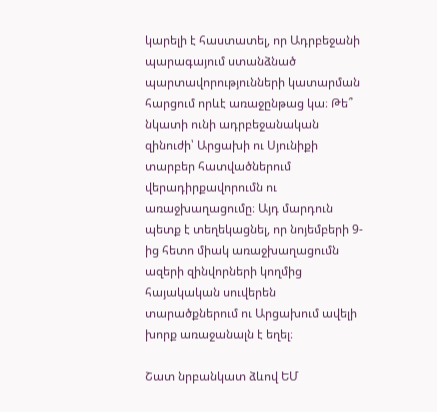կարելի է հաստատել, որ Ադրբեջանի պարագայում ստանձնած պարտավորությունների կատարման հարցում որևէ առաջընթաց կա։ Թե՞ նկատի ունի ադրբեջանական զինուժի՝ Արցախի ու Սյունիքի տարբեր հատվածներում վերադիրքավորումն ու առաջխաղացումը։ Այդ մարդուն պետք է տեղեկացնել, որ նոյեմբերի 9-ից հետո միակ առաջխաղացումն ազերի զինվորների կողմից հայակական սուվերեն տարածքներում ու Արցախում ավելի խորք առաջանալն է եղել։

Շատ նրբանկատ ձևով ԵՄ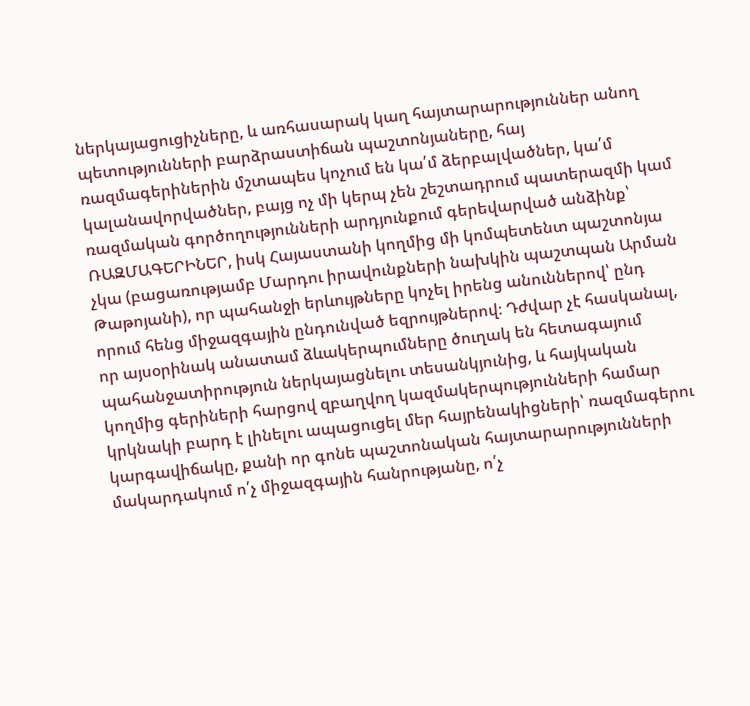ներկայացուցիչները, և առհասարակ կաղ հայտարարություններ անող պետությունների բարձրաստիճան պաշտոնյաները, հայ ռազմագերիներին մշտապես կոչում են կա՛մ ձերբալվածներ, կա՛մ կալանավորվածներ, բայց ոչ մի կերպ չեն շեշտադրում պատերազմի կամ ռազմական գործողությունների արդյունքում գերեվարված անձինք՝ ՌԱԶՄԱԳԵՐԻՆԵՐ, իսկ Հայաստանի կողմից մի կոմպետենտ պաշտոնյա չկա (բացառությամբ Մարդու իրավունքների նախկին պաշտպան Արման Թաթոյանի), որ պահանջի երևույթները կոչել իրենց անուններով՝ ընդ որում հենց միջազգային ընդունված եզրույթներով։ Դժվար չէ հասկանալ, որ այսօրինակ անատամ ձևակերպումները ծուղակ են հետագայում պահանջատիրություն ներկայացնելու տեսանկյունից, և հայկական կողմից գերիների հարցով զբաղվող կազմակերպությունների համար կրկնակի բարդ է լինելու ապացուցել մեր հայրենակիցների՝ ռազմագերու կարգավիճակը, քանի որ գոնե պաշտոնական հայտարարությունների մակարդակում ո՛չ միջազգային հանրությանը, ո՛չ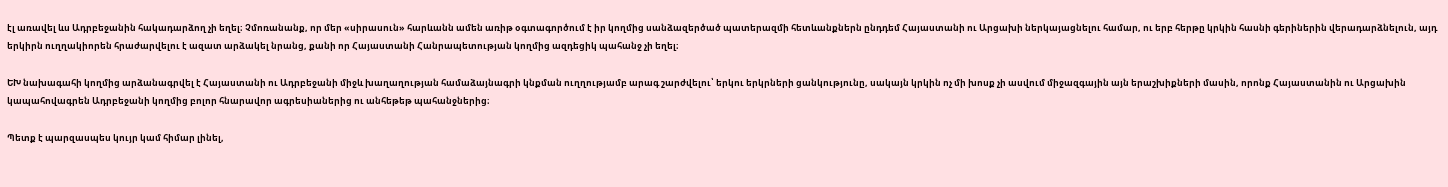էլ առավել ևս Ադրբեջանին հակադարձող չի եղել։ Չմոռանանք, որ մեր «սիրասուն» հարևանն ամեն առիթ օգտագործում է իր կողմից սանձազերծած պատերազմի հետևանքներն ընդդեմ Հայաստանի ու Արցախի ներկայացնելու համար, ու երբ հերթը կրկին հասնի գերիներին վերադարձնելուն, այդ երկիրն ուղղակիորեն հրաժարվելու է ազատ արձակել նրանց, քանի որ Հայաստանի Հանրապետության կողմից ազդեցիկ պահանջ չի եղել։

ԵԽ նախագահի կողմից արձանագրվել է Հայաստանի ու Ադրբեջանի միջև խաղաղության համաձայնագրի կնքման ուղղությամբ արագ շարժվելու՝ երկու երկրների ցանկությունը, սակայն կրկին ոչ մի խոսք չի ասվում միջազգային այն երաշխիքների մասին, որոնք Հայաստանին ու Արցախին կապահովագրեն Ադրբեջանի կողմից բոլոր հնարավոր ագրեսիաներից ու անհեթեթ պահանջներից։

Պետք է պարզասպես կույր կամ հիմար լինել,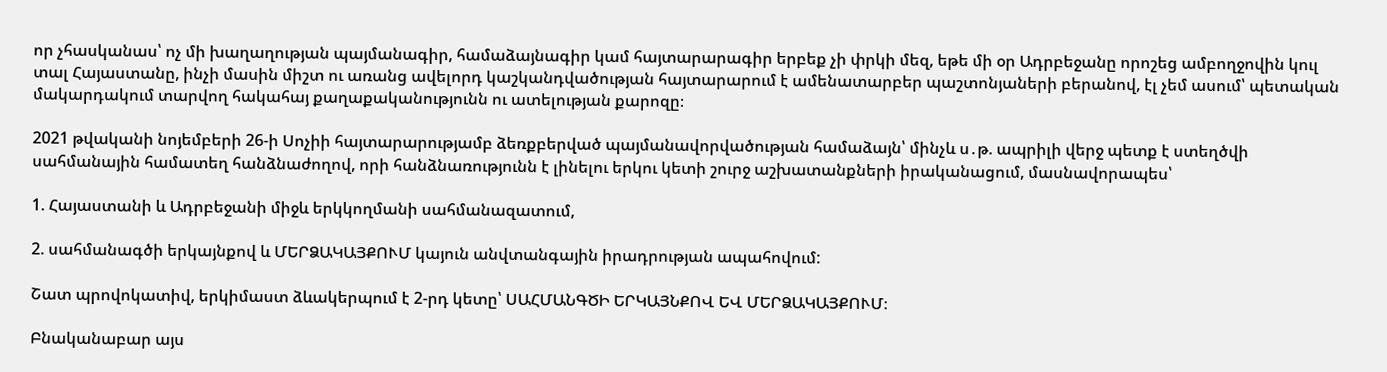որ չհասկանաս՝ ոչ մի խաղաղության պայմանագիր, համաձայնագիր կամ հայտարարագիր երբեք չի փրկի մեզ, եթե մի օր Ադրբեջանը որոշեց ամբողջովին կուլ տալ Հայաստանը, ինչի մասին միշտ ու առանց ավելորդ կաշկանդվածության հայտարարում է ամենատարբեր պաշտոնյաների բերանով, էլ չեմ ասում՝ պետական մակարդակում տարվող հակահայ քաղաքականությունն ու ատելության քարոզը։

2021 թվականի նոյեմբերի 26-ի Սոչիի հայտարարությամբ ձեռքբերված պայմանավորվածության համաձայն՝ մինչև ս․թ. ապրիլի վերջ պետք է ստեղծվի սահմանային համատեղ հանձնաժողով, որի հանձնառությունն է լինելու երկու կետի շուրջ աշխատանքների իրականացում, մասնավորապես՝

1. Հայաստանի և Ադրբեջանի միջև երկկողմանի սահմանազատում,

2. սահմանագծի երկայնքով և ՄԵՐՁԱԿԱՅՔՈՒՄ կայուն անվտանգային իրադրության ապահովում:

Շատ պրովոկատիվ, երկիմաստ ձևակերպում է 2-րդ կետը՝ ՍԱՀՄԱՆԳԾԻ ԵՐԿԱՅՆՔՈՎ ԵՎ ՄԵՐՁԱԿԱՅՔՈՒՄ։

Բնականաբար այս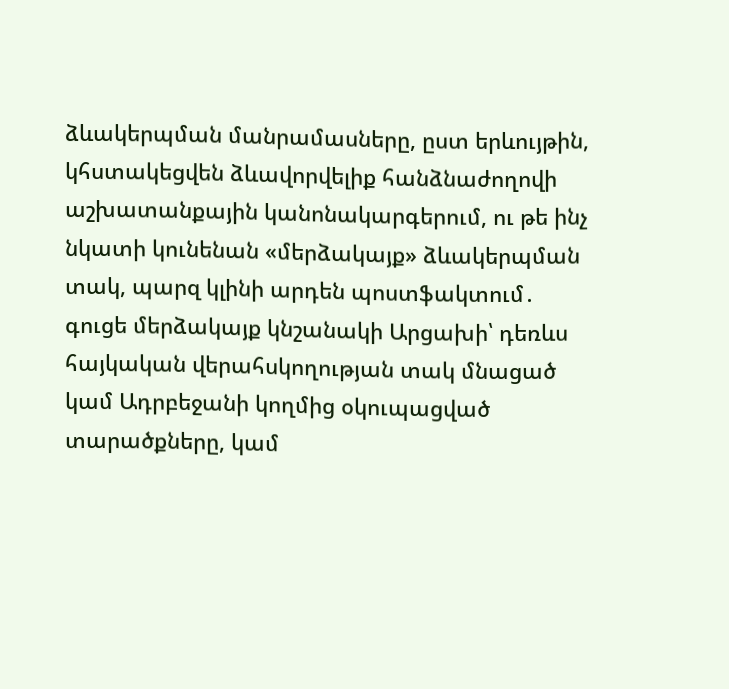ձևակերպման մանրամասները, ըստ երևույթին, կհստակեցվեն ձևավորվելիք հանձնաժողովի աշխատանքային կանոնակարգերում, ու թե ինչ նկատի կունենան «մերձակայք» ձևակերպման տակ, պարզ կլինի արդեն պոստֆակտում․ գուցե մերձակայք կնշանակի Արցախի՝ դեռևս հայկական վերահսկողության տակ մնացած կամ Ադրբեջանի կողմից օկուպացված տարածքները, կամ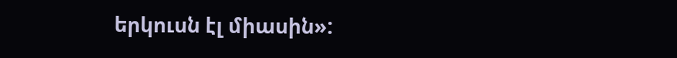երկուսն էլ միասին»: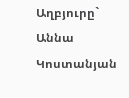Աղբյուրը`   Աննա Կոստանյան